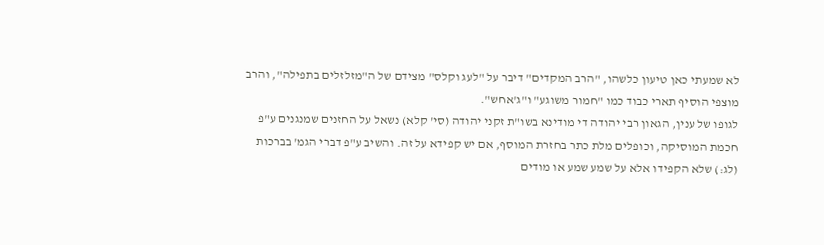לא שמעתי כאן טיעון כלשהו, "הרב המקדים" דיבר על "לעג וקלס" מצידם של ה"מזלזלים בתפילה", והרב מוצפי הוסיף תארי כבוד כמו "חמור משוגע" ו"ג'אחש".
לגופו של ענין, הגאון רבי יהודה די מודינא בשו"ת זקני יהודה (סי' קלא) נשאל על החזנים שמנגנים ע"פ חכמת המוסיקה, וכופלים מלת כתר בחזרת המוסף, אם יש קפידא על זה. והשיב ע"פ דברי הגמ' בברכות (לג:) שלא הקפידו אלא על שמע שמע או מודים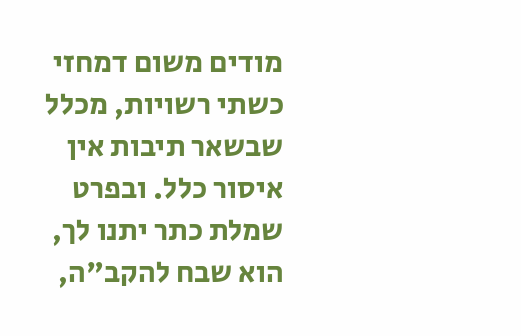מודים משום דמחזי כשתי רשויות, מכלל שבשאר תיבות אין איסור כלל. ובפרט שמלת כתר יתנו לך, הוא שבח להקב"ה,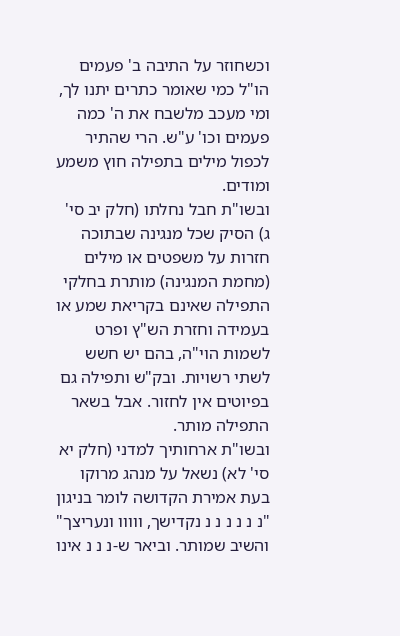וכשחוזר על התיבה ב' פעמים הו"ל כמי שאומר כתרים יתנו לך, ומי מעכב מלשבח את ה' כמה פעמים וכו' ע"ש. הרי שהתיר לכפול מילים בתפילה חוץ משמע ומודים.
ובשו"ת חבל נחלתו (חלק יב סי' ג) הסיק שכל מנגינה שבתוכה חזרות על משפטים או מילים (מחמת המנגינה) מותרת בחלקי התפילה שאינם בקריאת שמע או בעמידה וחזרת הש"ץ ופרט לשמות הוי"ה, בהם יש חשש לשתי רשויות. ובק"ש ותפילה גם בפיוטים אין לחזור. אבל בשאר התפילה מותר.
ובשו"ת ארחותיך למדני (חלק יא סי' לא) נשאל על מנהג מרוקו בעת אמירת הקדושה לומר בניגון "נ נ נ נ נ נ נקדישך, ווווו ונעריצך" והשיב שמותר. וביאר ש-נ נ נ אינו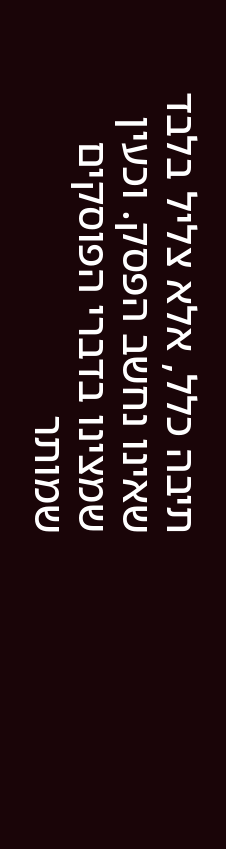תיבה כלל, אלא צליל בלבד שאינו נחשב הפסק. וכעין שמצינו בדברי הפוסקים שמותר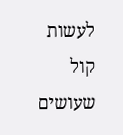לעשות קול שעושים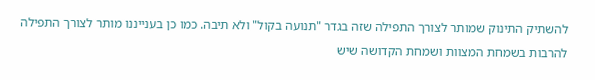להשתיק התינוק שמותר לצורך התפילה שזה בגדר "תנועה בקול" ולא תיבה. כמו כן בענייננו מותר לצורך התפילה להרבות בשמחת המצוות ושמחת הקדושה שיש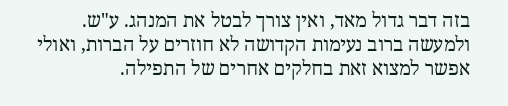בזה דבר גדול מאד, ואין צורך לבטל את המנהג. ע"ש.
ולמעשה ברוב נעימות הקדושה לא חוזרים על הברות, ואולי אפשר למצוא זאת בחלקים אחרים של התפילה.